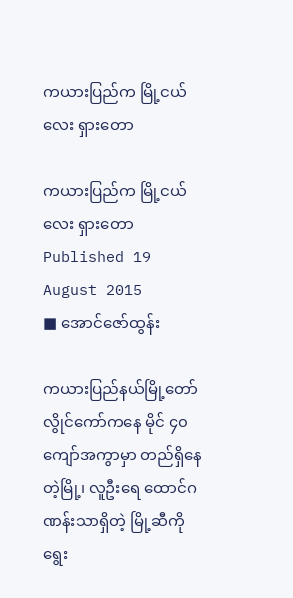ကယားပြည်က မြို့ငယ်လေး ရှားတော

ကယားပြည်က မြို့ငယ်လေး ရှားတော
Published 19 August 2015
■ အောင်ဇော်ထွန်း

ကယားပြည်နယ်မြို့တော် လွိုင်ကော်ကနေ မိုင် ၄၀ ကျော်အကွာမှာ တည်ရှိနေတဲ့မြို့၊ လူဦးရေ ထောင်ဂဏန်းသာရှိတဲ့ မြို့ဆီကို ရွေး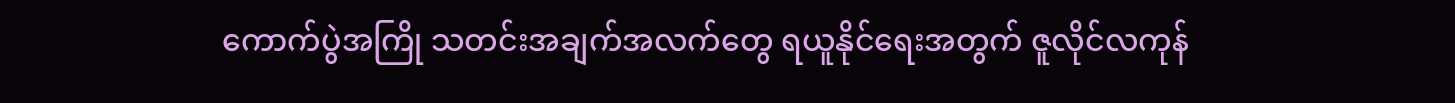ကောက်ပွဲအကြို သတင်းအချက်အလက်တွေ ရယူနိုင်ရေးအတွက် ဇူလိုင်လကုန်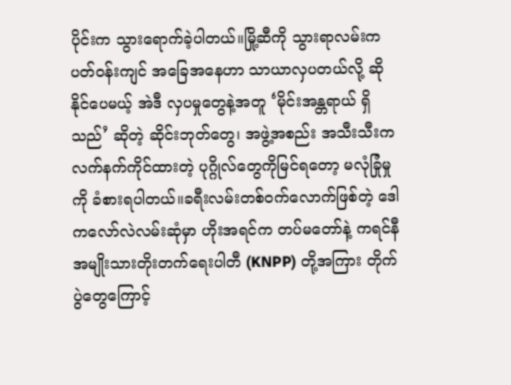ပိုင်းက သွားရောက်ခဲ့ပါတယ်။မြို့ဆီကို သွားရာလမ်းက ပတ်ဝန်းကျင် အခြေအနေဟာ သာယာလှပတယ်လို့ ဆိုနိုင်ပေမယ့် အဲဒီ လှပမှုတွေနဲ့အတူ ‘မိုင်းအန္တရာယ် ရှိသည်’ ဆိုတဲ့ ဆိုင်းဘုတ်တွေ၊ အဖွဲ့အစည်း အသီးသီးက လက်နက်ကိုင်ထားတဲ့ ပုဂ္ဂိုလ်တွေကိုမြင်ရတော့ မလုံခြုံမှုကို ခံစားရပါတယ်။ခရီးလမ်းတစ်ဝက်လောက်ဖြစ်တဲ့ ဒေါကလော်လဲလမ်းဆုံမှာ ဟိုးအရင်က တပ်မတော်နဲ့ ကရင်နီ အမျိုးသားတိုးတက်ရေးပါတီ (KNPP) တို့အကြား တိုက်ပွဲတွေကြောင့်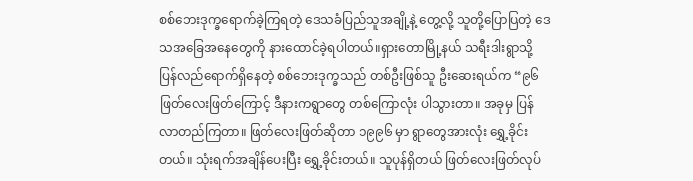စစ်ဘေးဒုက္ခရောက်ခဲ့ကြရတဲ့ ဒေသခံပြည်သူအချို့နဲ့ တွေ့လို့ သူတို့ပြောပြတဲ့ ဒေသအခြေအနေတွေကို နားထောင်ခဲ့ရပါတယ်။ရှားတောမြို့နယ် သရီးဒါးရွာသို့ ပြန်လည်ရောက်ရှိနေတဲ့ စစ်ဘေးဒုက္ခသည် တစ်ဦးဖြစ်သူ ဦးဆေးရယ်က “၉၆ ဖြတ်လေးဖြတ်ကြောင့် ဒီနားကရွာတွေ တစ်ကြောလုံး ပါသွားတာ။ အခုမှ ပြန်လာတည်ကြတာ။ ဖြတ်လေးဖြတ်ဆိုတာ ၁၉၉၆ မှာ ရွာတွေအားလုံး ရွှေ့ခိုင်းတယ်။ သုံးရက်အချိန်ပေးပြီး ရွှေ့ခိုင်းတယ်။ သူပုန်ရှိတယ် ဖြတ်လေးဖြတ်လုပ်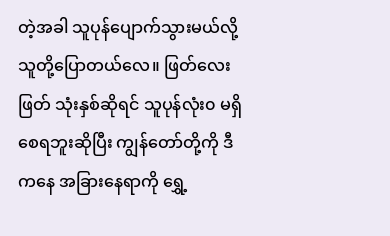တဲ့အခါ သူပုန်ပျောက်သွားမယ်လို့ သူတို့ပြောတယ်လေ။ ဖြတ်လေးဖြတ် သုံးနှစ်ဆိုရင် သူပုန်လုံး၀ မရှိစေရဘူးဆိုပြီး ကျွန်တော်တို့ကို ဒီကနေ အခြားနေရာကို ရွှေ့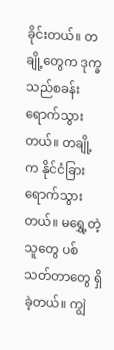ခိုင်းတယ်။ တချို့တွေက ဒုက္ခသည်စခန်း ရောက်သွားတယ်။ တချို့က နိုင်ငံခြားရောက်သွားတယ်။ မရွှေ့တဲ့သူတွေ ပစ်သတ်တာတွေ ရှိခဲ့တယ်။ ကျွဲ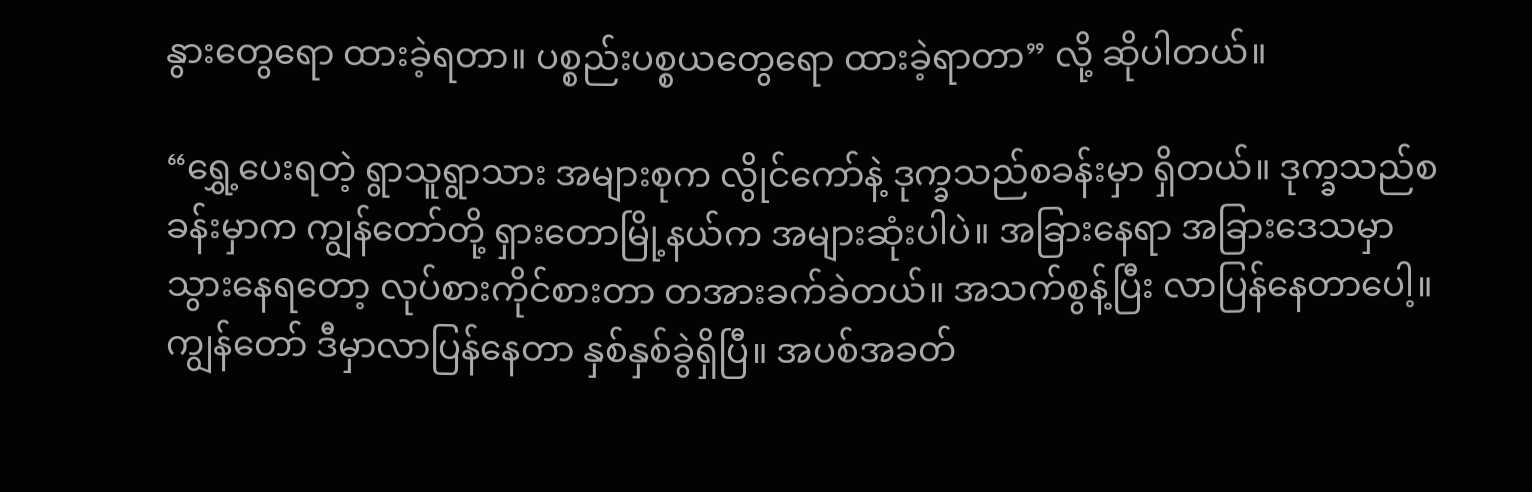နွားတွေရော ထားခဲ့ရတာ။ ပစ္စည်းပစ္စယတွေရော ထားခဲ့ရာတာ” လို့ ဆိုပါတယ်။

“ရွှေ့ပေးရတဲ့ ရွာသူရွာသား အများစုက လွိုင်ကော်နဲ့ ဒုက္ခသည်စခန်းမှာ ရှိတယ်။ ဒုက္ခသည်စခန်းမှာက ကျွန်တော်တို့ ရှားတောမြို့နယ်က အများဆုံးပါပဲ။ အခြားနေရာ အခြားဒေသမှာ သွားနေရတော့ လုပ်စားကိုင်စားတာ တအားခက်ခဲတယ်။ အသက်စွန့်ပြီး လာပြန်နေတာပေါ့။ ကျွန်တော် ဒီမှာလာပြန်နေတာ နှစ်နှစ်ခွဲရှိပြီ။ အပစ်အခတ်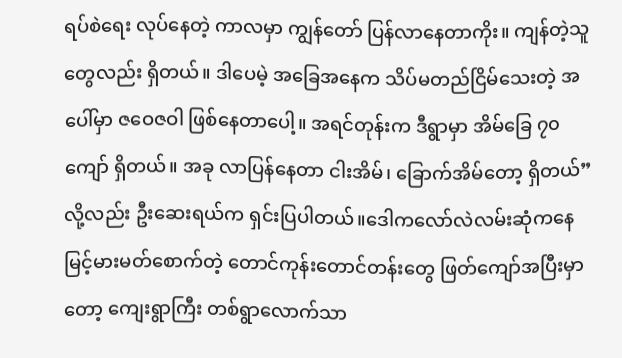ရပ်စဲရေး လုပ်နေတဲ့ ကာလမှာ ကျွန်တော် ပြန်လာနေတာကိုး။ ကျန်တဲ့သူတွေလည်း ရှိတယ်။ ဒါပေမဲ့ အခြေအနေက သိပ်မတည်ငြိမ်သေးတဲ့ အပေါ်မှာ ဇဝေဇဝါ ဖြစ်နေတာပေါ့။ အရင်တုန်းက ဒီရွာမှာ အိမ်ခြေ ၇၀ ကျော် ရှိတယ်။ အခု လာပြန်နေတာ ငါးအိမ်၊ ခြောက်အိမ်တော့ ရှိတယ်” လို့လည်း ဦးဆေးရယ်က ရှင်းပြပါတယ်။ဒေါကလော်လဲလမ်းဆုံကနေ မြင့်မားမတ်စောက်တဲ့ တောင်ကုန်းတောင်တန်းတွေ ဖြတ်ကျော်အပြီးမှာတော့ ကျေးရွာကြီး တစ်ရွာလောက်သာ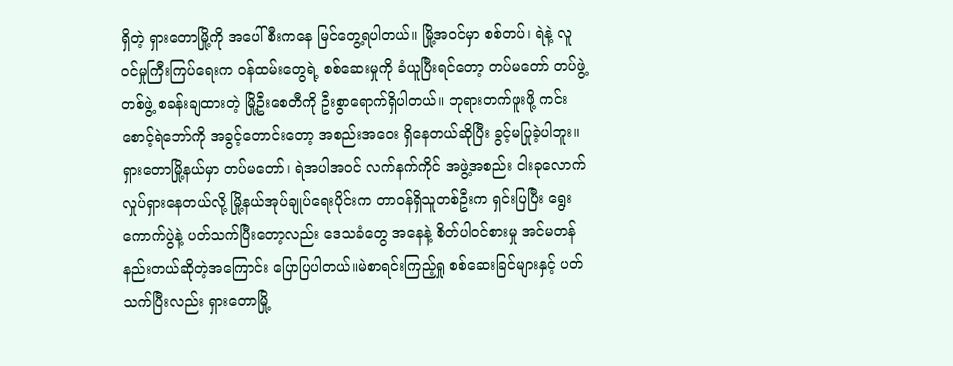ရှိတဲ့ ရှားတောမြို့ကို အပေါ်စီးကနေ မြင်တွေ့ရပါတယ်။ မြို့အဝင်မှာ စစ်တပ်၊ ရဲနဲ့ လူဝင်မှုကြီးကြပ်ရေးက ဝန်ထမ်းတွေရဲ့ စစ်ဆေးမှုကို ခံယူပြီးရင်တော့ တပ်မတော် တပ်ဖွဲ့တစ်ဖွဲ့ စခန်းချထားတဲ့ မြို့ဦးစေတီကို ဦးစွာရောက်ရှိပါတယ်။ ဘုရားတက်ဖူးဖို့ ကင်းစောင့်ရဲဘော်ကို အခွင့်တောင်းတော့ အစည်းအဝေး ရှိနေတယ်ဆိုပြီး ခွင့်မပြုခဲ့ပါဘူး။ရှားတောမြို့နယ်မှာ တပ်မတော်၊ ရဲအပါအဝင် လက်နက်ကိုင် အဖွဲ့အစည်း ငါးခုလောက် လှုပ်ရှားနေတယ်လို့ မြို့နယ်အုပ်ချုပ်ရေးပိုင်းက တာဝန်ရှိသူတစ်ဦးက ရှင်းပြပြီး ရွေးကောက်ပွဲနဲ့ ပတ်သက်ပြီးတော့လည်း ဒေသခံတွေ အနေနဲ့ စိတ်ပါဝင်စားမှု အင်မတန် နည်းတယ်ဆိုတဲ့အကြောင်း ပြောပြပါတယ်။မဲစာရင်းကြည့်ရှု စစ်ဆေးခြင်များနှင့် ပတ်သက်ပြီးလည်း ရှားတောမြို့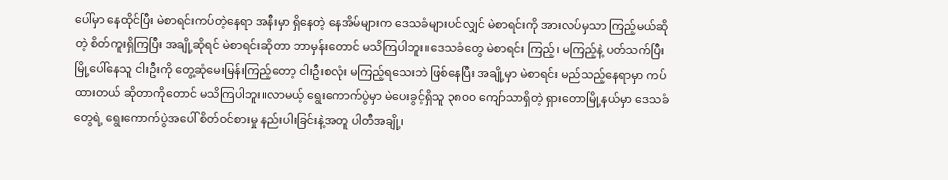ပေါ်မှာ နေထိုင်ပြီး မဲစာရင်းကပ်တဲ့နေရာ အနီးမှာ ရှိနေတဲ့ နေအိမ်များက ဒေသခံများပင်လျှင် မဲစာရင်းကို အားလပ်မှသာ ကြည့်မယ်ဆိုတဲ့ စိတ်ကူးရှိကြပြီး အချို့ဆိုရင် မဲစာရင်းဆိုတာ ဘာမှန်းတောင် မသိကြပါဘူး။ဒေသခံတွေ မဲစာရင်း ကြည့်၊ မကြည့်နဲ့ ပတ်သက်ပြီး မြို့ပေါ်နေသူ ငါးဦးကို တွေ့ဆုံမေးမြန်းကြည့်တော့ ငါးဦးစလုံး မကြည့်ရသေးဘဲ ဖြစ်နေပြီး အချို့မှာ မဲစာရင်း မည်သည့်နေရာမှာ ကပ်ထားတယ် ဆိုတာကိုတောင် မသိကြပါဘူး။လာမယ့် ရွေးကောက်ပွဲမှာ မဲပေးခွင့်ရှိသူ ၃၈၀၀ ကျော်သာရှိတဲ့ ရှားတောမြို့နယ်မှာ ဒေသခံတွေရဲ့ ရွေးကောက်ပွဲအပေါ် စိတ်ဝင်စားမှု နည်းပါးခြင်းနဲ့အတူ ပါတီအချို့၊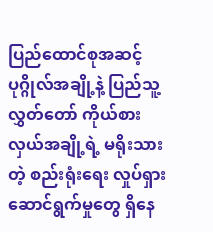ပြည်ထောင်စုအဆင့် ပုဂ္ဂိုလ်အချို့နဲ့ ပြည်သူ့လွှတ်တော် ကိုယ်စားလှယ်အချို့ရဲ့ မရိုးသားတဲ့ စည်းရုံးရေး လှုပ်ရှားဆောင်ရွက်မှုတွေ ရှိနေ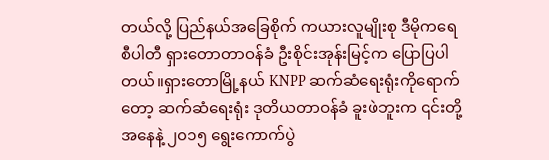တယ်လို့ ပြည်နယ်အခြေစိုက် ကယားလူမျိုးစု ဒီမိုကရေစီပါတီ ရှားတောတာဝန်ခံ ဦးစိုင်းအုန်းမြင့်က ပြောပြပါတယ်။ရှားတောမြို့နယ် KNPP ဆက်ဆံရေးရုံးကိုရောက်တော့ ဆက်ဆံရေးရုံး ဒုတိယတာဝန်ခံ ခူးဖဲဘူးက ၎င်းတို့အနေနဲ့ ၂၀၁၅ ရွေးကောက်ပွဲ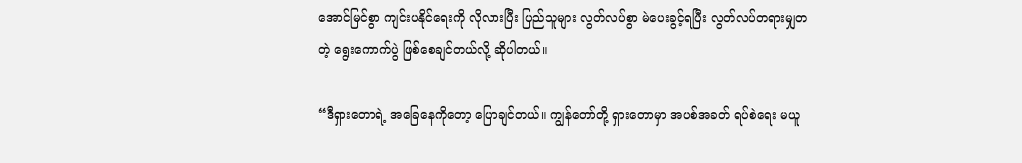အောင်မြင်စွာ ကျင်းပနိုင်ရေးကို လိုလားပြီး ပြည်သူများ လွတ်လပ်စွာ မဲပေးခွင့်ရပြီး လွတ်လပ်တရားမျှတတဲ့ ရွေးကောက်ပွဲ ဖြစ်စေချင်တယ်လို့ ဆိုပါတယ်။

“ဒီရှားတောရဲ့ အခြေနေကိုတော့ ပြောချင်တယ်။ ကျွန်တော်တို့ ရှားတောမှာ အပစ်အခတ် ရပ်စဲရေး မယူ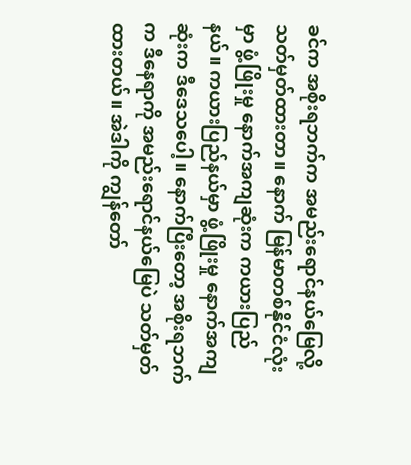ခင်က အစိုးရဘက်က အမည်းရောင်နယ်မြေလို့ သတ်မှတ်ထားတာ။ နောက် မြန်မာတစ်နိုင်ငံလုံးမှာ ဖွံ့ဖြိုးမှု နောက်အကျဆုံးက ကယားပြည်နယ်။ ကယားပြည်နယ်မှာ ဖွံ့ဖြိုးမှု နောက်အကျဆုံးက ဒီဒေသပေါ့။ နောက်ပြီးတော့ အစိုးရဘက်က ဒီနေရာကို အမည်းရောင်နယ်မြေပဲ သတ်မှတ်ထားတယ်။ အဲဒါကို ကျွန်တော်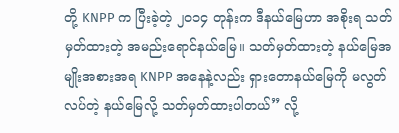တို့ KNPP က ပြီးခဲ့တဲ့ ၂၀၁၄ တုန်းက ဒီနယ်မြေဟာ အစိုးရ သတ်မှတ်ထားတဲ့ အမည်းရောင်နယ်မြေ။ သတ်မှတ်ထားတဲ့ နယ်မြေအမျိုးအစားအရ KNPP အနေနဲ့လည်း ရှားတောနယ်မြေကို မလွတ်လပ်တဲ့ နယ်မြေလို့ သတ်မှတ်ထားပါတယ်” လို့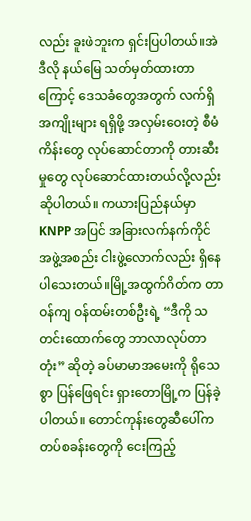လည်း ခူးဖဲဘူးက ရှင်းပြပါတယ်။အဲဒီလို နယ်မြေ သတ်မှတ်ထားတာကြောင့် ဒေသခံတွေအတွက် လက်ရှိ အကျိုးများ ရရှိဖို့ အလှမ်းဝေးတဲ့ စီမံကိန်းတွေ လုပ်ဆောင်တာကို တားဆီးမှုတွေ လုပ်ဆောင်ထားတယ်လို့လည်း ဆိုပါတယ်။ ကယားပြည်နယ်မှာ KNPP အပြင် အခြားလက်နက်ကိုင် အဖွဲ့အစည်း ငါးဖွဲ့လောက်လည်း ရှိနေပါသေးတယ်။မြို့အထွက်ဂိတ်က တာဝန်ကျ ဝန်ထမ်းတစ်ဦးရဲ့ “ဒီကို သတင်းထောက်တွေ ဘာလာလုပ်တာတုံး” ဆိုတဲ့ ခပ်မာမာအမေးကို ရိုသေစွာ ပြန်ဖြေရင်း ရှားတောမြို့က ပြန်ခဲ့ပါတယ်။ တောင်ကုန်းတွေဆီပေါ်က တပ်စခန်းတွေကို ငေးကြည့်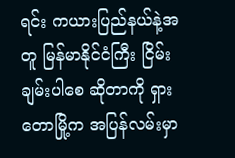ရင်း ကယားပြည်နယ်နဲ့အတူ မြန်မာနိုင်ငံကြီး ငြိမ်းချမ်းပါစေ ဆိုတာကို ရှားတောမြို့က အပြန်လမ်းမှာ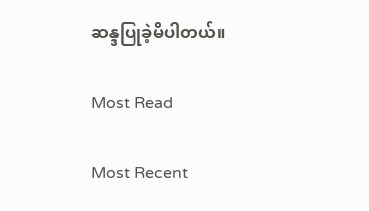ဆန္ဒပြုခဲ့မိပါတယ်။

Most Read

Most Recent